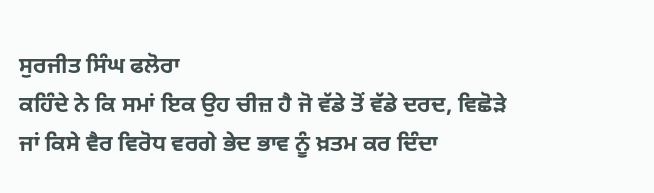ਸੁਰਜੀਤ ਸਿੰਘ ਫਲੋਰਾ
ਕਹਿੰਦੇ ਨੇ ਕਿ ਸਮਾਂ ਇਕ ਉਹ ਚੀਜ਼ ਹੈ ਜੋ ਵੱਡੇ ਤੋਂ ਵੱਡੇ ਦਰਦ, ਵਿਛੋੜੇ ਜਾਂ ਕਿਸੇ ਵੈਰ ਵਿਰੋਧ ਵਰਗੇ ਭੇਦ ਭਾਵ ਨੂੰ ਖ਼ਤਮ ਕਰ ਦਿੰਦਾ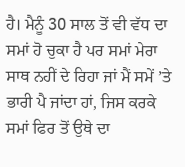ਹੈ। ਮੈਨੂੰ 30 ਸਾਲ ਤੋਂ ਵੀ ਵੱਧ ਦਾ ਸਮਾਂ ਹੋ ਚੁਕਾ ਹੈ ਪਰ ਸਮਾਂ ਮੇਰਾ ਸਾਥ ਨਹੀਂ ਦੇ ਰਿਹਾ ਜਾਂ ਮੈਂ ਸਮੇਂ ’ਤੇ ਭਾਰੀ ਪੈ ਜਾਂਦਾ ਹਾਂ, ਜਿਸ ਕਰਕੇ ਸਮਾਂ ਫਿਰ ਤੋਂ ਉਥੇ ਦਾ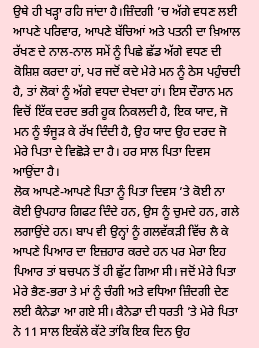ਉਥੇ ਹੀ ਖੜ੍ਹਾ ਰਹਿ ਜਾਂਦਾ ਹੈ।ਜ਼ਿੰਦਗੀ ’ਚ ਅੱਗੇ ਵਧਣ ਲਈ ਆਪਣੇ ਪਰਿਵਾਰ, ਆਪਣੇ ਬੱਚਿਆਂ ਅਤੇ ਪਤਨੀ ਦਾ ਖ਼ਿਆਲ ਰੱਖਣ ਦੇ ਨਾਲ-ਨਾਲ ਸਮੇਂ ਨੂੰ ਪਿਛੇ ਛੱਡ ਅੱਗੇ ਵਧਣ ਦੀ ਕੋਸ਼ਿਸ਼ ਕਰਦਾ ਹਾਂ, ਪਰ ਜਦੋਂ ਕਦੇ ਮੇਰੇ ਮਨ ਨੂੰ ਠੇਸ ਪਹੁੰਚਦੀ ਹੈ, ਤਾਂ ਲੋਕਾਂ ਨੂੰ ਅੱਗੇ ਵਧਦਾ ਦੇਖਦਾ ਹਾਂ। ਇਸ ਦੌਰਾਨ ਮਨ ਵਿਚੋਂ ਇੱਕ ਦਰਦ ਭਰੀ ਹੂਕ ਨਿਕਲਦੀ ਹੈ, ਇਕ ਯਾਦ, ਜੋ ਮਨ ਨੂੰ ਝੰਜੂੜ ਕੇ ਰੱਖ ਦਿੰਦੀ ਹੈ, ਉਹ ਯਾਦ ਉਹ ਦਰਦ ਜੋ ਮੇਰੇ ਪਿਤਾ ਦੇ ਵਿਛੋੜੇ ਦਾ ਹੈ। ਹਰ ਸਾਲ ਪਿਤਾ ਦਿਵਸ ਆਉਂਦਾ ਹੈ।
ਲੋਕ ਆਪਣੇ-ਆਪਣੇ ਪਿਤਾ ਨੂੰ ਪਿਤਾ ਦਿਵਸ ’ਤੇ ਕੋਈ ਨਾ ਕੋਈ ਉਪਹਾਰ ਗਿਫਟ ਦਿੰਦੇ ਹਨ, ਉਸ ਨੂੰ ਚੁਮਦੇ ਹਨ, ਗਲੇ ਲਗਾਉਂਦੇ ਹਨ। ਬਾਪ ਵੀ ਉਨ੍ਹਾਂ ਨੂੰ ਗਲਵੱਕੜੀ ਵਿੱਚ ਲੈ ਕੇ ਆਪਣੇ ਪਿਆਰ ਦਾ ਇਜ਼ਹਾਰ ਕਰਦੇ ਹਨ ਪਰ ਮੇਰਾ ਇਹ ਪਿਆਰ ਤਾਂ ਬਚਪਨ ਤੋਂ ਹੀ ਛੁੱਟ ਗਿਆ ਸੀ। ਜਦੋਂ ਮੇਰੇ ਪਿਤਾ ਮੇਰੇ ਭੈਣ-ਭਰਾ ਤੇ ਮਾਂ ਨੂੰ ਚੰਗੀ ਅਤੇ ਵਧਿਆ ਜ਼ਿੰਦਗੀ ਦੇਣ ਲਈ ਕੈਨੇਡਾ ਆ ਗਏ ਸੀ। ਕੈਨੇਡਾ ਦੀ ਧਰਤੀ ’ਤੇ ਮੇਰੇ ਪਿਤਾ ਨੇ 11 ਸਾਲ ਇਕੱਲੇ ਕੱਟੇ ਤਾਂਕਿ ਇਕ ਦਿਨ ਉਹ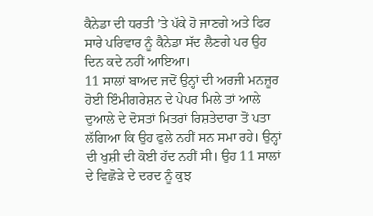ਕੈਨੇਡਾ ਦੀ ਧਰਤੀ ’ਤੇ ਪੱਕੇ ਹੋ ਜਾਣਗੇ ਅਤੇ ਫਿਰ ਸਾਰੇ ਪਰਿਵਾਰ ਨੂੰ ਕੈਨੇਡਾ ਸੱਦ ਲੈਣਗੇ ਪਰ ਉਹ ਦਿਨ ਕਦੇ ਨਹੀਂ ਆਇਆ।
11 ਸਾਲਾਂ ਬਾਅਦ ਜਦੋਂ ਉਨ੍ਹਾਂ ਦੀ ਅਰਜੀ ਮਨਜ਼ੂਰ ਹੋਈ ਇੰਮੀਗਰੇਸ਼ਨ ਦੇ ਪੇਪਰ ਮਿਲੇ ਤਾਂ ਆਲੇ ਦੁਆਲੇ ਦੇ ਦੋਸਤਾਂ ਮਿਤਰਾਂ ਰਿਸ਼ਤੇਦਾਰਾ ਤੋਂ ਪਤਾ ਲੱਗਿਆ ਕਿ ਉਹ ਫੁਲੇ ਨਹੀਂ ਸਨ ਸਮਾ ਰਹੇ। ਉਨ੍ਹਾਂ ਦੀ ਖੁਸ਼ੀ ਦੀ ਕੋਈ ਹੱਦ ਨਹੀਂ ਸੀ। ਉਹ 11 ਸਾਲਾਂ ਦੇ ਵਿਛੋੜੇ ਦੇ ਦਰਦ ਨੂੰ ਕੁਝ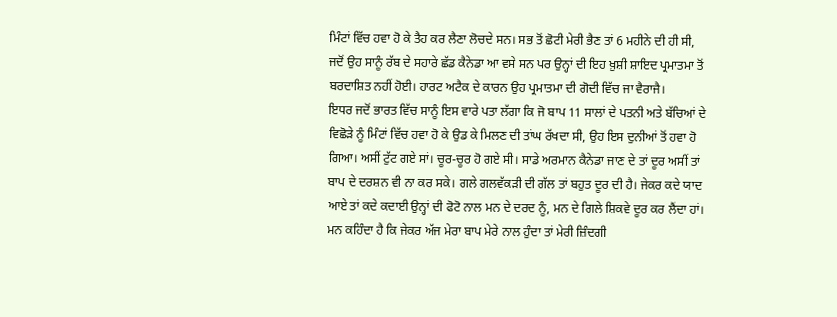ਮਿੰਟਾਂ ਵਿੱਚ ਹਵਾ ਹੋ ਕੇ ਤੈਹ ਕਰ ਲੈਣਾ ਲੋਚਦੇ ਸਨ। ਸਭ ਤੋਂ ਛੋਟੀ ਮੇਰੀ ਭੈਣ ਤਾਂ 6 ਮਹੀਨੇ ਦੀ ਹੀ ਸੀ, ਜਦੋਂ ਉਹ ਸਾਨੂੰ ਰੱਬ ਦੇ ਸਹਾਰੇ ਛੱਡ ਕੈਨੇਡਾ ਆ ਵਸੇ ਸਨ ਪਰ ਉਨ੍ਹਾਂ ਦੀ ਇਹ ਖ਼ੁਸ਼ੀ ਸ਼ਾਇਦ ਪ੍ਰਮਾਤਮਾ ਤੋਂ ਬਰਦਾਸ਼ਿਤ ਨਹੀਂ ਹੋਈ। ਹਾਰਟ ਅਟੈਕ ਦੇ ਕਾਰਨ ਉਹ ਪ੍ਰਮਾਤਮਾ ਦੀ ਗੋਦੀ ਵਿੱਚ ਜਾ ਵੈਰਾਜੈ।
ਇਧਰ ਜਦੋਂ ਭਾਰਤ ਵਿੱਚ ਸਾਨੂੰ ਇਸ ਵਾਰੇ ਪਤਾ ਲੱਗਾ ਕਿ ਜੋ ਬਾਪ 11 ਸਾਲਾਂ ਦੇ ਪਤਨੀ ਅਤੇ ਬੱਚਿਆਂ ਦੇ ਵਿਛੋੜੇ ਨੂੰ ਮਿੰਟਾਂ ਵਿੱਚ ਹਵਾ ਹੋ ਕੇ ਉਡ ਕੇ ਮਿਲਣ ਦੀ ਤਾਂਘ ਰੱਖਦਾ ਸੀ, ਉਹ ਇਸ ਦੁਨੀਆਂ ਤੋਂ ਹਵਾ ਹੋ ਗਿਆ। ਅਸੀਂ ਟੁੱਟ ਗਏ ਸਾਂ। ਚੂਰ-ਚੂਰ ਹੋ ਗਏ ਸੀ। ਸਾਡੇ ਅਰਮਾਨ ਕੈਨੇਡਾ ਜਾਣ ਦੇ ਤਾਂ ਦੂਰ ਅਸੀਂ ਤਾਂ ਬਾਪ ਦੇ ਦਰਸ਼ਨ ਵੀ ਨਾ ਕਰ ਸਕੇ। ਗਲੇ ਗਲਵੱਕੜੀ ਦੀ ਗੱਲ ਤਾਂ ਬਹੁਤ ਦੂਰ ਦੀ ਹੈ। ਜੇਕਰ ਕਦੇ ਯਾਦ ਆਏ ਤਾਂ ਕਦੇ ਕਦਾਈ ਉਨ੍ਹਾਂ ਦੀ ਫੋਟੋ ਨਾਲ ਮਨ ਦੇ ਦਰਦ ਨੂੰ, ਮਨ ਦੇ ਗਿਲੇ ਸ਼ਿਕਵੇ ਦੂਰ ਕਰ ਲੈਂਦਾ ਹਾਂ।
ਮਨ ਕਹਿੰਦਾ ਹੈ ਕਿ ਜੇਕਰ ਅੱਜ ਮੇਰਾ ਬਾਪ ਮੇਰੇ ਨਾਲ ਹੁੰਦਾ ਤਾਂ ਮੇਰੀ ਜ਼ਿੰਦਗੀ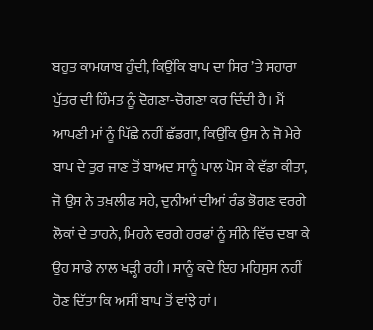ਬਹੁਤ ਕਾਮਯਾਬ ਹੁੰਦੀ, ਕਿਉਂਕਿ ਬਾਪ ਦਾ ਸਿਰ ’ਤੇ ਸਹਾਰਾ ਪੁੱਤਰ ਦੀ ਹਿੰਮਤ ਨੂੰ ਦੋਗਣਾ-ਚੋਗਣਾ ਕਰ ਦਿੰਦੀ ਹੈ। ਮੈਂ ਆਪਣੀ ਮਾਂ ਨੂੰ ਪਿੱਛੇ ਨਹੀਂ ਛੱਡਗਾ, ਕਿਉਂਕਿ ਉਸ ਨੇ ਜੋ ਮੇਰੇ ਬਾਪ ਦੇ ਤੁਰ ਜਾਣ ਤੋਂ ਬਾਅਦ ਸਾਨੂੰ ਪਾਲ ਪੋਸ ਕੇ ਵੱਡਾ ਕੀਤਾ, ਜੋ ਉਸ ਨੇ ਤਖ਼ਲੀਫ ਸਹੇ, ਦੁਨੀਆਂ ਦੀਆਂ ਰੰਡ ਭੋਗਣ ਵਰਗੇ ਲੋਕਾਂ ਦੇ ਤਾਹਨੇ, ਮਿਹਨੇ ਵਰਗੇ ਹਰਫਾਂ ਨੂੰ ਸੀਂਨੇ ਵਿੱਚ ਦਬਾ ਕੇ ਉਹ ਸਾਡੇ ਨਾਲ ਖੜ੍ਹੀ ਰਹੀ। ਸਾਨੂੰ ਕਦੇ ਇਹ ਮਹਿਸੁਸ ਨਹੀਂ ਹੋਣ ਦਿੱਤਾ ਕਿ ਅਸੀਂ ਬਾਪ ਤੋਂ ਵਾਂਝੇ ਹਾਂ।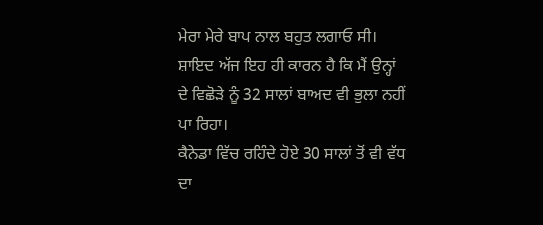ਮੇਰਾ ਮੇਰੇ ਬਾਪ ਨਾਲ ਬਹੁਤ ਲਗਾਓ ਸੀ। ਸ਼ਾਇਦ ਅੱਜ ਇਹ ਹੀ ਕਾਰਨ ਹੈ ਕਿ ਮੈਂ ਉਨ੍ਹਾਂ ਦੇ ਵਿਛੋੜੇ ਨੂੰ 32 ਸਾਲਾਂ ਬਾਅਦ ਵੀ ਭੁਲਾ ਨਹੀਂ ਪਾ ਰਿਹਾ।
ਕੈਨੇਡਾ ਵਿੱਚ ਰਹਿੰਦੇ ਹੋਏ 30 ਸਾਲਾਂ ਤੋਂ ਵੀ ਵੱਧ ਦਾ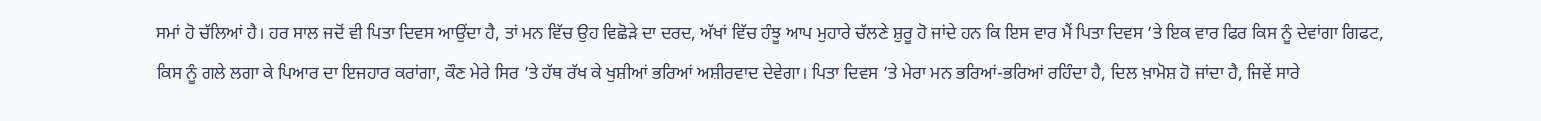ਸਮਾਂ ਹੋ ਚੱਲਿਆਂ ਹੈ। ਹਰ ਸਾਲ ਜਦੋਂ ਵੀ ਪਿਤਾ ਦਿਵਸ ਆਉਂਦਾ ਹੈ, ਤਾਂ ਮਨ ਵਿੱਚ ਉਹ ਵਿਛੋੜੇ ਦਾ ਦਰਦ, ਅੱਖਾਂ ਵਿੱਚ ਹੰਝੂ ਆਪ ਮੁਹਾਰੇ ਚੱਲਣੇ ਸ਼ੁਰੂ ਹੋ ਜਾਂਦੇ ਹਨ ਕਿ ਇਸ ਵਾਰ ਮੈਂ ਪਿਤਾ ਦਿਵਸ ’ਤੇ ਇਕ ਵਾਰ ਫਿਰ ਕਿਸ ਨੂੰ ਦੇਵਾਂਗਾ ਗਿਫਟ, ਕਿਸ ਨੂੰ ਗਲੇ ਲਗਾ ਕੇ ਪਿਆਰ ਦਾ ਇਜਹਾਰ ਕਰਾਂਗਾ, ਕੌਣ ਮੇਰੇ ਸਿਰ ’ਤੇ ਹੱਥ ਰੱਖ ਕੇ ਖੁਸ਼ੀਆਂ ਭਰਿਆਂ ਅਸ਼ੀਰਵਾਦ ਦੇਵੇਗਾ। ਪਿਤਾ ਦਿਵਸ ’ਤੇ ਮੇਰਾ ਮਨ ਭਰਿਆਂ-ਭਰਿਆਂ ਰਹਿੰਦਾ ਹੈ, ਦਿਲ ਖ਼ਾਮੋਸ਼ ਹੋ ਜਾਂਦਾ ਹੈ, ਜਿਵੇਂ ਸਾਰੇ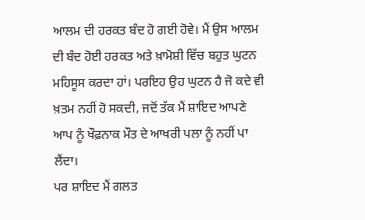ਆਲਮ ਦੀ ਹਰਕਤ ਬੰਦ ਹੋ ਗਈ ਹੋਵੇ। ਮੈਂ ਉਸ ਆਲਮ ਦੀ ਬੰਦ ਹੋਈ ਹਰਕਤ ਅਤੇ ਖ਼ਾਮੋਸ਼ੀ ਵਿੱਚ ਬਹੁਤ ਘੁਟਨ ਮਹਿਸੂਸ ਕਰਦਾ ਹਾਂ। ਪਰਇਹ ਉਹ ਘੁਟਨ ਹੈ ਜੋ ਕਦੇ ਵੀ ਖ਼ਤਮ ਨਹੀਂ ਹੋ ਸਕਦੀ, ਜਦੋਂ ਤੱਕ ਮੈਂ ਸ਼ਾਇਦ ਆਪਣੇ ਆਪ ਨੂੰ ਖੌਫ਼ਨਾਕ ਮੌਤ ਦੇ ਆਖਰੀ ਪਲਾ ਨੂੰ ਨਹੀਂ ਪਾ ਲੈਂਦਾ।
ਪਰ ਸ਼ਾਇਦ ਮੈਂ ਗਲਤ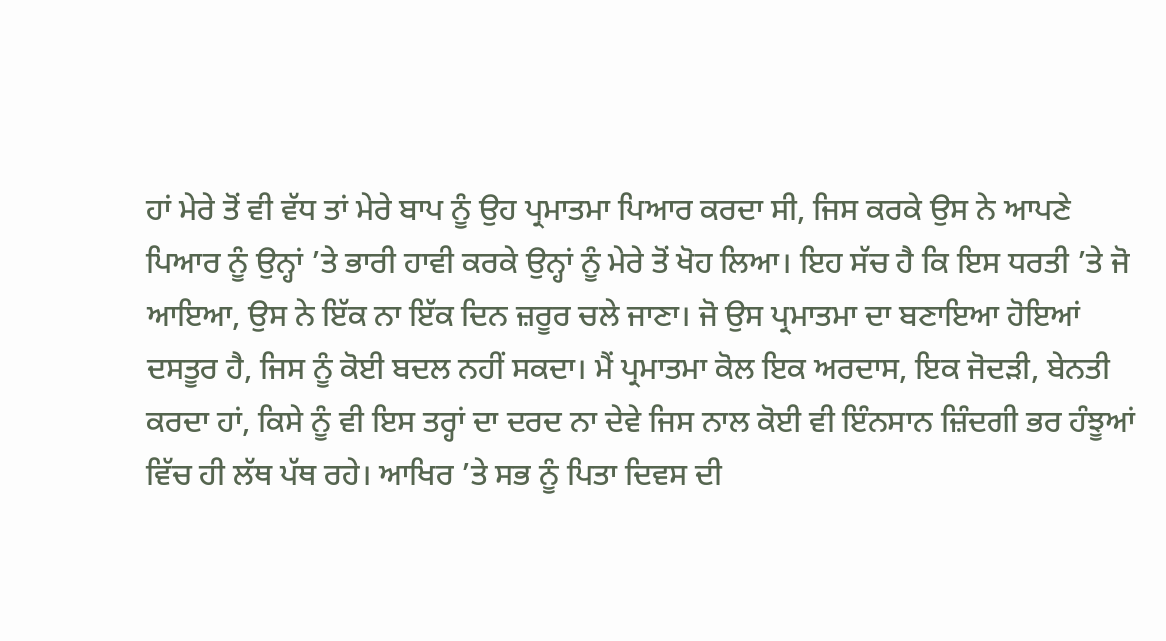ਹਾਂ ਮੇਰੇ ਤੋਂ ਵੀ ਵੱਧ ਤਾਂ ਮੇਰੇ ਬਾਪ ਨੂੰ ਉਹ ਪ੍ਰਮਾਤਮਾ ਪਿਆਰ ਕਰਦਾ ਸੀ, ਜਿਸ ਕਰਕੇ ਉਸ ਨੇ ਆਪਣੇ ਪਿਆਰ ਨੂੰ ਉਨ੍ਹਾਂ ’ਤੇ ਭਾਰੀ ਹਾਵੀ ਕਰਕੇ ਉਨ੍ਹਾਂ ਨੂੰ ਮੇਰੇ ਤੋਂ ਖੋਹ ਲਿਆ। ਇਹ ਸੱਚ ਹੈ ਕਿ ਇਸ ਧਰਤੀ ’ਤੇ ਜੋ ਆਇਆ, ਉਸ ਨੇ ਇੱਕ ਨਾ ਇੱਕ ਦਿਨ ਜ਼ਰੂਰ ਚਲੇ ਜਾਣਾ। ਜੋ ਉਸ ਪ੍ਰਮਾਤਮਾ ਦਾ ਬਣਾਇਆ ਹੋਇਆਂ ਦਸਤੂਰ ਹੈ, ਜਿਸ ਨੂੰ ਕੋਈ ਬਦਲ ਨਹੀਂ ਸਕਦਾ। ਮੈਂ ਪ੍ਰਮਾਤਮਾ ਕੋਲ ਇਕ ਅਰਦਾਸ, ਇਕ ਜੋਦੜੀ, ਬੇਨਤੀ ਕਰਦਾ ਹਾਂ, ਕਿਸੇ ਨੂੰ ਵੀ ਇਸ ਤਰ੍ਹਾਂ ਦਾ ਦਰਦ ਨਾ ਦੇਵੇ ਜਿਸ ਨਾਲ ਕੋਈ ਵੀ ਇੰਨਸਾਨ ਜ਼ਿੰਦਗੀ ਭਰ ਹੰਝੂਆਂ ਵਿੱਚ ਹੀ ਲੱਥ ਪੱਥ ਰਹੇ। ਆਖਿਰ ’ਤੇ ਸਭ ਨੂੰ ਪਿਤਾ ਦਿਵਸ ਦੀ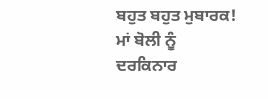ਬਹੁਤ ਬਹੁਤ ਮੁਬਾਰਕ!
ਮਾਂ ਬੋਲੀ ਨੂੰ ਦਰਕਿਨਾਰ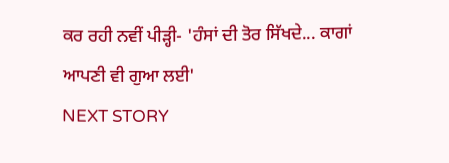ਕਰ ਰਹੀ ਨਵੀਂ ਪੀੜ੍ਹੀ- 'ਹੰਸਾਂ ਦੀ ਤੋਰ ਸਿੱਖਦੇ... ਕਾਗਾਂ ਆਪਣੀ ਵੀ ਗੁਆ ਲਈ'
NEXT STORY